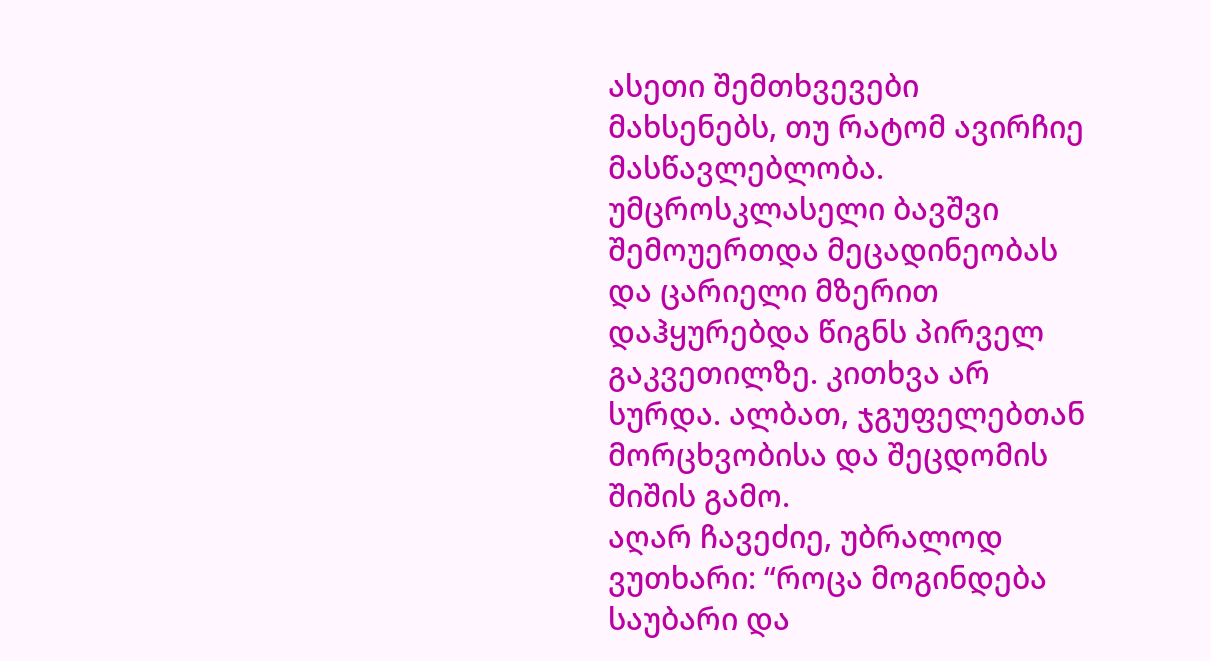ასეთი შემთხვევები მახსენებს, თუ რატომ ავირჩიე მასწავლებლობა.
უმცროსკლასელი ბავშვი შემოუერთდა მეცადინეობას და ცარიელი მზერით დაჰყურებდა წიგნს პირველ გაკვეთილზე. კითხვა არ სურდა. ალბათ, ჯგუფელებთან მორცხვობისა და შეცდომის შიშის გამო.
აღარ ჩავეძიე, უბრალოდ ვუთხარი: “როცა მოგინდება საუბარი და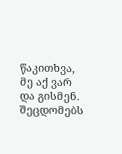წაკითხვა, მე აქ ვარ და გისმენ. შეცდომებს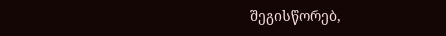შეგისწორებ,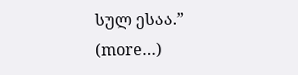სულ ესაა.”
(more…)